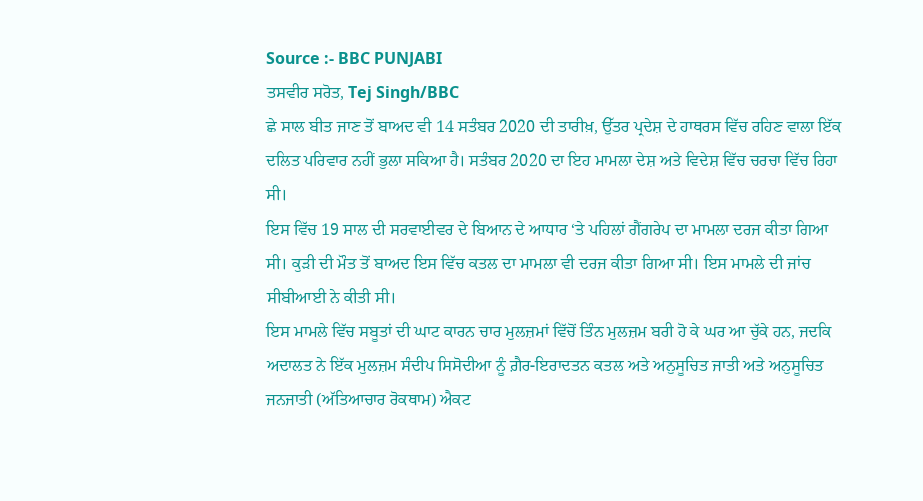Source :- BBC PUNJABI
ਤਸਵੀਰ ਸਰੋਤ, Tej Singh/BBC
ਛੇ ਸਾਲ ਬੀਤ ਜਾਣ ਤੋਂ ਬਾਅਦ ਵੀ 14 ਸਤੰਬਰ 2020 ਦੀ ਤਾਰੀਖ਼, ਉੱਤਰ ਪ੍ਰਦੇਸ਼ ਦੇ ਹਾਥਰਸ ਵਿੱਚ ਰਹਿਣ ਵਾਲਾ ਇੱਕ ਦਲਿਤ ਪਰਿਵਾਰ ਨਹੀਂ ਭੁਲਾ ਸਕਿਆ ਹੈ। ਸਤੰਬਰ 2020 ਦਾ ਇਹ ਮਾਮਲਾ ਦੇਸ਼ ਅਤੇ ਵਿਦੇਸ਼ ਵਿੱਚ ਚਰਚਾ ਵਿੱਚ ਰਿਹਾ ਸੀ।
ਇਸ ਵਿੱਚ 19 ਸਾਲ ਦੀ ਸਰਵਾਈਵਰ ਦੇ ਬਿਆਨ ਦੇ ਆਧਾਰ ‘ਤੇ ਪਹਿਲਾਂ ਗੈਂਗਰੇਪ ਦਾ ਮਾਮਲਾ ਦਰਜ ਕੀਤਾ ਗਿਆ ਸੀ। ਕੁੜੀ ਦੀ ਮੌਤ ਤੋਂ ਬਾਅਦ ਇਸ ਵਿੱਚ ਕਤਲ ਦਾ ਮਾਮਲਾ ਵੀ ਦਰਜ ਕੀਤਾ ਗਿਆ ਸੀ। ਇਸ ਮਾਮਲੇ ਦੀ ਜਾਂਚ ਸੀਬੀਆਈ ਨੇ ਕੀਤੀ ਸੀ।
ਇਸ ਮਾਮਲੇ ਵਿੱਚ ਸਬੂਤਾਂ ਦੀ ਘਾਟ ਕਾਰਨ ਚਾਰ ਮੁਲਜ਼ਮਾਂ ਵਿੱਚੋਂ ਤਿੰਨ ਮੁਲਜ਼ਮ ਬਰੀ ਹੋ ਕੇ ਘਰ ਆ ਚੁੱਕੇ ਹਨ, ਜਦਕਿ ਅਦਾਲਤ ਨੇ ਇੱਕ ਮੁਲਜ਼ਮ ਸੰਦੀਪ ਸਿਸੋਦੀਆ ਨੂੰ ਗ਼ੈਰ-ਇਰਾਦਤਨ ਕਤਲ ਅਤੇ ਅਨੁਸੂਚਿਤ ਜਾਤੀ ਅਤੇ ਅਨੁਸੂਚਿਤ ਜਨਜਾਤੀ (ਅੱਤਿਆਚਾਰ ਰੋਕਥਾਮ) ਐਕਟ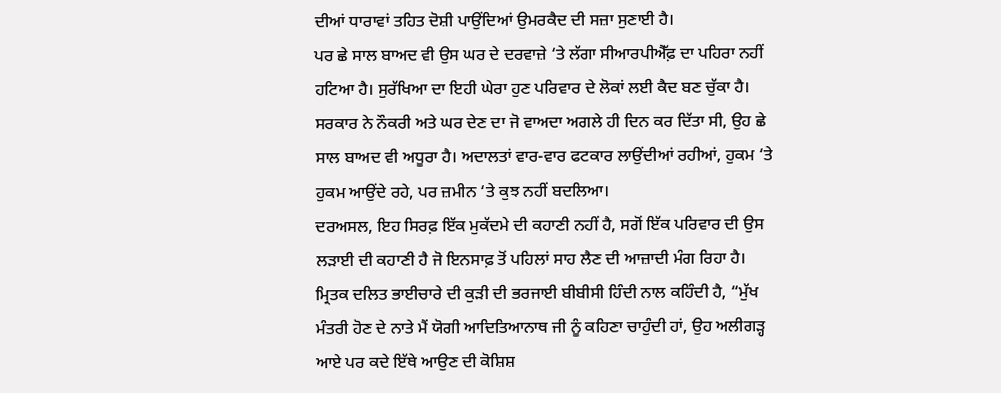ਦੀਆਂ ਧਾਰਾਵਾਂ ਤਹਿਤ ਦੋਸ਼ੀ ਪਾਉਂਦਿਆਂ ਉਮਰਕੈਦ ਦੀ ਸਜ਼ਾ ਸੁਣਾਈ ਹੈ।
ਪਰ ਛੇ ਸਾਲ ਬਾਅਦ ਵੀ ਉਸ ਘਰ ਦੇ ਦਰਵਾਜ਼ੇ ‘ਤੇ ਲੱਗਾ ਸੀਆਰਪੀਐੱਫ਼ ਦਾ ਪਹਿਰਾ ਨਹੀਂ ਹਟਿਆ ਹੈ। ਸੁਰੱਖਿਆ ਦਾ ਇਹੀ ਘੇਰਾ ਹੁਣ ਪਰਿਵਾਰ ਦੇ ਲੋਕਾਂ ਲਈ ਕੈਦ ਬਣ ਚੁੱਕਾ ਹੈ।
ਸਰਕਾਰ ਨੇ ਨੌਕਰੀ ਅਤੇ ਘਰ ਦੇਣ ਦਾ ਜੋ ਵਾਅਦਾ ਅਗਲੇ ਹੀ ਦਿਨ ਕਰ ਦਿੱਤਾ ਸੀ, ਉਹ ਛੇ ਸਾਲ ਬਾਅਦ ਵੀ ਅਧੂਰਾ ਹੈ। ਅਦਾਲਤਾਂ ਵਾਰ-ਵਾਰ ਫਟਕਾਰ ਲਾਉਂਦੀਆਂ ਰਹੀਆਂ, ਹੁਕਮ ‘ਤੇ ਹੁਕਮ ਆਉਂਦੇ ਰਹੇ, ਪਰ ਜ਼ਮੀਨ ‘ਤੇ ਕੁਝ ਨਹੀਂ ਬਦਲਿਆ।
ਦਰਅਸਲ, ਇਹ ਸਿਰਫ਼ ਇੱਕ ਮੁਕੱਦਮੇ ਦੀ ਕਹਾਣੀ ਨਹੀਂ ਹੈ, ਸਗੋਂ ਇੱਕ ਪਰਿਵਾਰ ਦੀ ਉਸ ਲੜਾਈ ਦੀ ਕਹਾਣੀ ਹੈ ਜੋ ਇਨਸਾਫ਼ ਤੋਂ ਪਹਿਲਾਂ ਸਾਹ ਲੈਣ ਦੀ ਆਜ਼ਾਦੀ ਮੰਗ ਰਿਹਾ ਹੈ।
ਮ੍ਰਿਤਕ ਦਲਿਤ ਭਾਈਚਾਰੇ ਦੀ ਕੁੜੀ ਦੀ ਭਰਜਾਈ ਬੀਬੀਸੀ ਹਿੰਦੀ ਨਾਲ ਕਹਿੰਦੀ ਹੈ, “ਮੁੱਖ ਮੰਤਰੀ ਹੋਣ ਦੇ ਨਾਤੇ ਮੈਂ ਯੋਗੀ ਆਦਿਤਿਆਨਾਥ ਜੀ ਨੂੰ ਕਹਿਣਾ ਚਾਹੁੰਦੀ ਹਾਂ, ਉਹ ਅਲੀਗੜ੍ਹ ਆਏ ਪਰ ਕਦੇ ਇੱਥੇ ਆਉਣ ਦੀ ਕੋਸ਼ਿਸ਼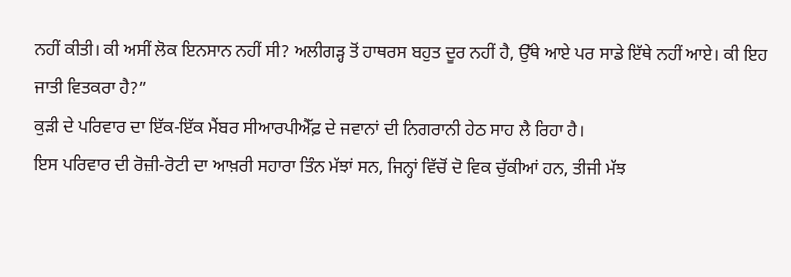ਨਹੀਂ ਕੀਤੀ। ਕੀ ਅਸੀਂ ਲੋਕ ਇਨਸਾਨ ਨਹੀਂ ਸੀ? ਅਲੀਗੜ੍ਹ ਤੋਂ ਹਾਥਰਸ ਬਹੁਤ ਦੂਰ ਨਹੀਂ ਹੈ, ਉੱਥੇ ਆਏ ਪਰ ਸਾਡੇ ਇੱਥੇ ਨਹੀਂ ਆਏ। ਕੀ ਇਹ ਜਾਤੀ ਵਿਤਕਰਾ ਹੈ?”
ਕੁੜੀ ਦੇ ਪਰਿਵਾਰ ਦਾ ਇੱਕ-ਇੱਕ ਮੈਂਬਰ ਸੀਆਰਪੀਐੱਫ਼ ਦੇ ਜਵਾਨਾਂ ਦੀ ਨਿਗਰਾਨੀ ਹੇਠ ਸਾਹ ਲੈ ਰਿਹਾ ਹੈ।
ਇਸ ਪਰਿਵਾਰ ਦੀ ਰੋਜ਼ੀ-ਰੋਟੀ ਦਾ ਆਖ਼ਰੀ ਸਹਾਰਾ ਤਿੰਨ ਮੱਝਾਂ ਸਨ, ਜਿਨ੍ਹਾਂ ਵਿੱਚੋਂ ਦੋ ਵਿਕ ਚੁੱਕੀਆਂ ਹਨ, ਤੀਜੀ ਮੱਝ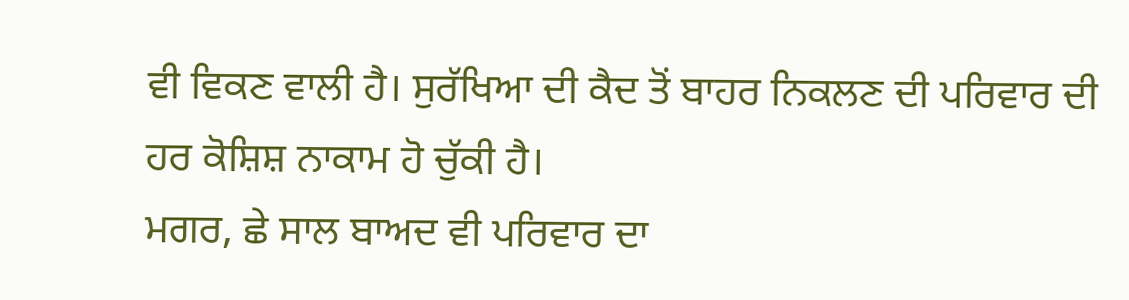ਵੀ ਵਿਕਣ ਵਾਲੀ ਹੈ। ਸੁਰੱਖਿਆ ਦੀ ਕੈਦ ਤੋਂ ਬਾਹਰ ਨਿਕਲਣ ਦੀ ਪਰਿਵਾਰ ਦੀ ਹਰ ਕੋਸ਼ਿਸ਼ ਨਾਕਾਮ ਹੋ ਚੁੱਕੀ ਹੈ।
ਮਗਰ, ਛੇ ਸਾਲ ਬਾਅਦ ਵੀ ਪਰਿਵਾਰ ਦਾ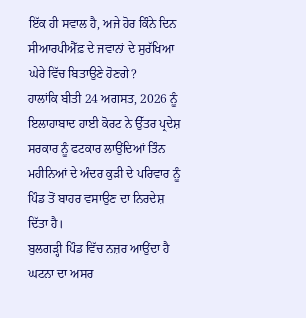ਇੱਕ ਹੀ ਸਵਾਲ ਹੈ, ਅਜੇ ਹੋਰ ਕਿੰਨੇ ਦਿਨ ਸੀਆਰਪੀਐੱਫ਼ ਦੇ ਜਵਾਨਾਂ ਦੇ ਸੁਰੱਖਿਆ ਘੇਰੇ ਵਿੱਚ ਬਿਤਾਉਣੇ ਹੋਣਗੇ?
ਹਾਲਾਂਕਿ ਬੀਤੀ 24 ਅਗਸਤ, 2026 ਨੂੰ ਇਲਾਹਾਬਾਦ ਹਾਈ ਕੋਰਟ ਨੇ ਉੱਤਰ ਪ੍ਰਦੇਸ਼ ਸਰਕਾਰ ਨੂੰ ਫਟਕਾਰ ਲਾਉਂਦਿਆਂ ਤਿੰਨ ਮਹੀਨਿਆਂ ਦੇ ਅੰਦਰ ਕੁੜੀ ਦੇ ਪਰਿਵਾਰ ਨੂੰ ਪਿੰਡ ਤੋਂ ਬਾਹਰ ਵਸਾਉਣ ਦਾ ਨਿਰਦੇਸ਼ ਦਿੱਤਾ ਹੈ।
ਬੁਲਗੜ੍ਹੀ ਪਿੰਡ ਵਿੱਚ ਨਜ਼ਰ ਆਉਂਦਾ ਹੈ ਘਟਨਾ ਦਾ ਅਸਰ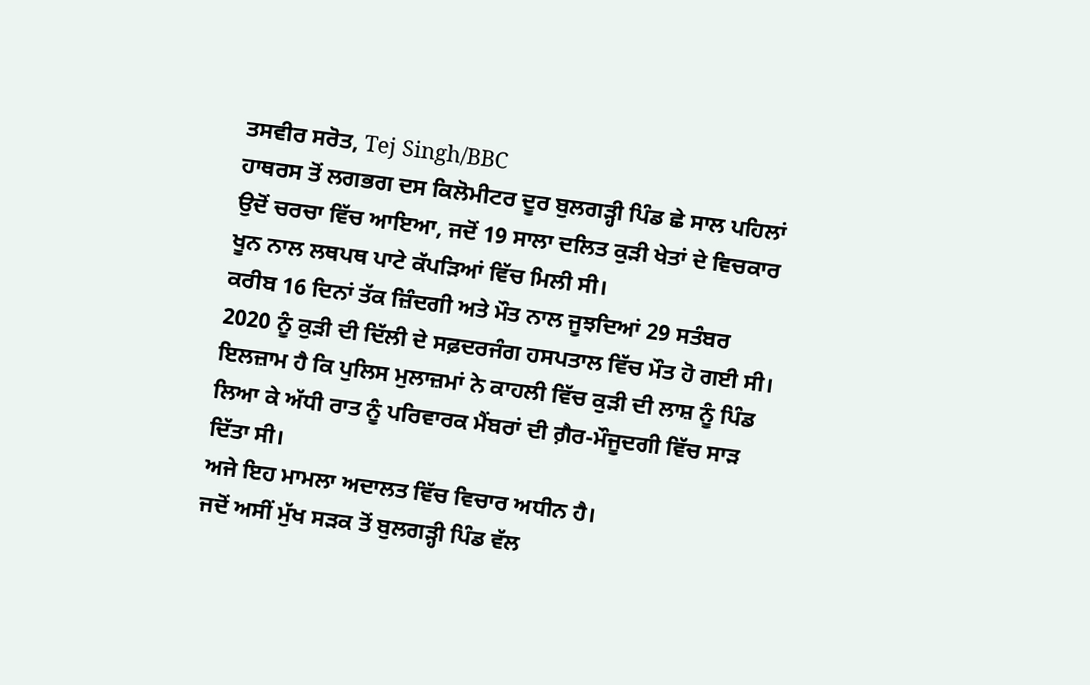ਤਸਵੀਰ ਸਰੋਤ, Tej Singh/BBC
ਹਾਥਰਸ ਤੋਂ ਲਗਭਗ ਦਸ ਕਿਲੋਮੀਟਰ ਦੂਰ ਬੁਲਗੜ੍ਹੀ ਪਿੰਡ ਛੇ ਸਾਲ ਪਹਿਲਾਂ ਉਦੋਂ ਚਰਚਾ ਵਿੱਚ ਆਇਆ, ਜਦੋਂ 19 ਸਾਲਾ ਦਲਿਤ ਕੁੜੀ ਖੇਤਾਂ ਦੇ ਵਿਚਕਾਰ ਖੂਨ ਨਾਲ ਲਥਪਥ ਪਾਟੇ ਕੱਪੜਿਆਂ ਵਿੱਚ ਮਿਲੀ ਸੀ।
ਕਰੀਬ 16 ਦਿਨਾਂ ਤੱਕ ਜ਼ਿੰਦਗੀ ਅਤੇ ਮੌਤ ਨਾਲ ਜੂਝਦਿਆਂ 29 ਸਤੰਬਰ 2020 ਨੂੰ ਕੁੜੀ ਦੀ ਦਿੱਲੀ ਦੇ ਸਫ਼ਦਰਜੰਗ ਹਸਪਤਾਲ ਵਿੱਚ ਮੌਤ ਹੋ ਗਈ ਸੀ। ਇਲਜ਼ਾਮ ਹੈ ਕਿ ਪੁਲਿਸ ਮੁਲਾਜ਼ਮਾਂ ਨੇ ਕਾਹਲੀ ਵਿੱਚ ਕੁੜੀ ਦੀ ਲਾਸ਼ ਨੂੰ ਪਿੰਡ ਲਿਆ ਕੇ ਅੱਧੀ ਰਾਤ ਨੂੰ ਪਰਿਵਾਰਕ ਮੈਂਬਰਾਂ ਦੀ ਗ਼ੈਰ-ਮੌਜੂਦਗੀ ਵਿੱਚ ਸਾੜ ਦਿੱਤਾ ਸੀ।
ਅਜੇ ਇਹ ਮਾਮਲਾ ਅਦਾਲਤ ਵਿੱਚ ਵਿਚਾਰ ਅਧੀਨ ਹੈ।
ਜਦੋਂ ਅਸੀਂ ਮੁੱਖ ਸੜਕ ਤੋਂ ਬੁਲਗੜ੍ਹੀ ਪਿੰਡ ਵੱਲ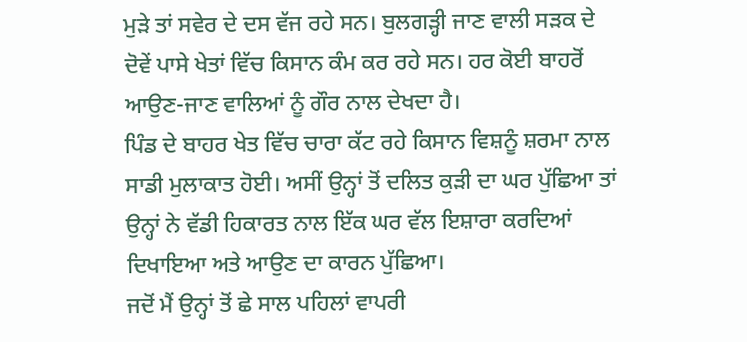ਮੁੜੇ ਤਾਂ ਸਵੇਰ ਦੇ ਦਸ ਵੱਜ ਰਹੇ ਸਨ। ਬੁਲਗੜ੍ਹੀ ਜਾਣ ਵਾਲੀ ਸੜਕ ਦੇ ਦੋਵੇਂ ਪਾਸੇ ਖੇਤਾਂ ਵਿੱਚ ਕਿਸਾਨ ਕੰਮ ਕਰ ਰਹੇ ਸਨ। ਹਰ ਕੋਈ ਬਾਹਰੋਂ ਆਉਣ-ਜਾਣ ਵਾਲਿਆਂ ਨੂੰ ਗੌਰ ਨਾਲ ਦੇਖਦਾ ਹੈ।
ਪਿੰਡ ਦੇ ਬਾਹਰ ਖੇਤ ਵਿੱਚ ਚਾਰਾ ਕੱਟ ਰਹੇ ਕਿਸਾਨ ਵਿਸ਼ਨੂੰ ਸ਼ਰਮਾ ਨਾਲ ਸਾਡੀ ਮੁਲਾਕਾਤ ਹੋਈ। ਅਸੀਂ ਉਨ੍ਹਾਂ ਤੋਂ ਦਲਿਤ ਕੁੜੀ ਦਾ ਘਰ ਪੁੱਛਿਆ ਤਾਂ ਉਨ੍ਹਾਂ ਨੇ ਵੱਡੀ ਹਿਕਾਰਤ ਨਾਲ ਇੱਕ ਘਰ ਵੱਲ ਇਸ਼ਾਰਾ ਕਰਦਿਆਂ ਦਿਖਾਇਆ ਅਤੇ ਆਉਣ ਦਾ ਕਾਰਨ ਪੁੱਛਿਆ।
ਜਦੋਂ ਮੈਂ ਉਨ੍ਹਾਂ ਤੋਂ ਛੇ ਸਾਲ ਪਹਿਲਾਂ ਵਾਪਰੀ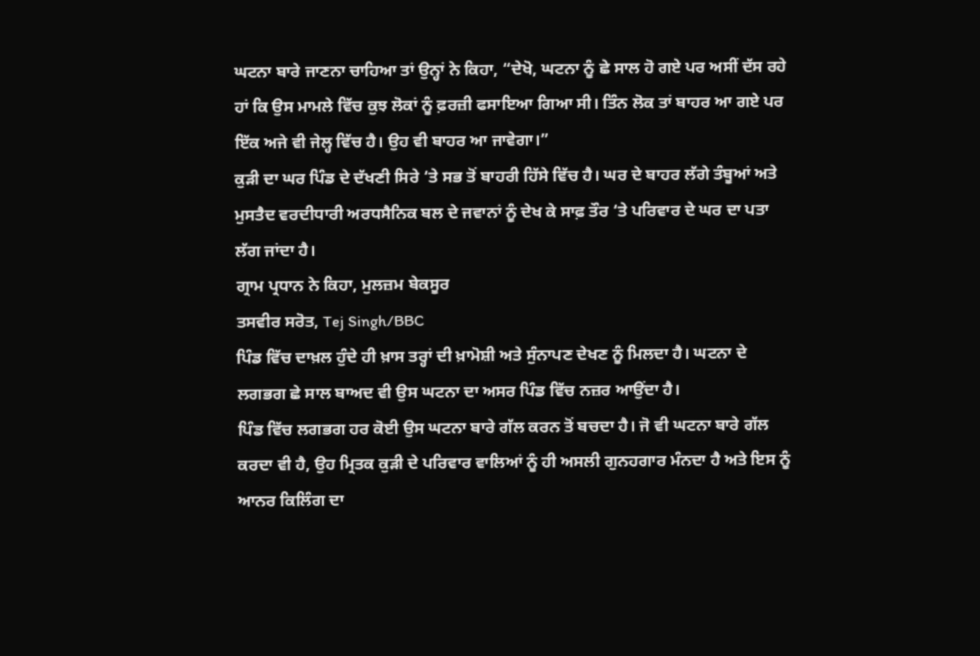ਘਟਨਾ ਬਾਰੇ ਜਾਣਨਾ ਚਾਹਿਆ ਤਾਂ ਉਨ੍ਹਾਂ ਨੇ ਕਿਹਾ, “ਦੇਖੋ, ਘਟਨਾ ਨੂੰ ਛੇ ਸਾਲ ਹੋ ਗਏ ਪਰ ਅਸੀਂ ਦੱਸ ਰਹੇ ਹਾਂ ਕਿ ਉਸ ਮਾਮਲੇ ਵਿੱਚ ਕੁਝ ਲੋਕਾਂ ਨੂੰ ਫ਼ਰਜ਼ੀ ਫਸਾਇਆ ਗਿਆ ਸੀ। ਤਿੰਨ ਲੋਕ ਤਾਂ ਬਾਹਰ ਆ ਗਏ ਪਰ ਇੱਕ ਅਜੇ ਵੀ ਜੇਲ੍ਹ ਵਿੱਚ ਹੈ। ਉਹ ਵੀ ਬਾਹਰ ਆ ਜਾਵੇਗਾ।”
ਕੁੜੀ ਦਾ ਘਰ ਪਿੰਡ ਦੇ ਦੱਖਣੀ ਸਿਰੇ ‘ਤੇ ਸਭ ਤੋਂ ਬਾਹਰੀ ਹਿੱਸੇ ਵਿੱਚ ਹੈ। ਘਰ ਦੇ ਬਾਹਰ ਲੱਗੇ ਤੰਬੂਆਂ ਅਤੇ ਮੁਸਤੈਦ ਵਰਦੀਧਾਰੀ ਅਰਧਸੈਨਿਕ ਬਲ ਦੇ ਜਵਾਨਾਂ ਨੂੰ ਦੇਖ ਕੇ ਸਾਫ਼ ਤੌਰ ‘ਤੇ ਪਰਿਵਾਰ ਦੇ ਘਰ ਦਾ ਪਤਾ ਲੱਗ ਜਾਂਦਾ ਹੈ।
ਗ੍ਰਾਮ ਪ੍ਰਧਾਨ ਨੇ ਕਿਹਾ, ਮੁਲਜ਼ਮ ਬੇਕਸੂਰ
ਤਸਵੀਰ ਸਰੋਤ, Tej Singh/BBC
ਪਿੰਡ ਵਿੱਚ ਦਾਖ਼ਲ ਹੁੰਦੇ ਹੀ ਖ਼ਾਸ ਤਰ੍ਹਾਂ ਦੀ ਖ਼ਾਮੋਸ਼ੀ ਅਤੇ ਸੁੰਨਾਪਣ ਦੇਖਣ ਨੂੰ ਮਿਲਦਾ ਹੈ। ਘਟਨਾ ਦੇ ਲਗਭਗ ਛੇ ਸਾਲ ਬਾਅਦ ਵੀ ਉਸ ਘਟਨਾ ਦਾ ਅਸਰ ਪਿੰਡ ਵਿੱਚ ਨਜ਼ਰ ਆਉਂਦਾ ਹੈ।
ਪਿੰਡ ਵਿੱਚ ਲਗਭਗ ਹਰ ਕੋਈ ਉਸ ਘਟਨਾ ਬਾਰੇ ਗੱਲ ਕਰਨ ਤੋਂ ਬਚਦਾ ਹੈ। ਜੋ ਵੀ ਘਟਨਾ ਬਾਰੇ ਗੱਲ ਕਰਦਾ ਵੀ ਹੈ, ਉਹ ਮ੍ਰਿਤਕ ਕੁੜੀ ਦੇ ਪਰਿਵਾਰ ਵਾਲਿਆਂ ਨੂੰ ਹੀ ਅਸਲੀ ਗੁਨਹਗਾਰ ਮੰਨਦਾ ਹੈ ਅਤੇ ਇਸ ਨੂੰ ਆਨਰ ਕਿਲਿੰਗ ਦਾ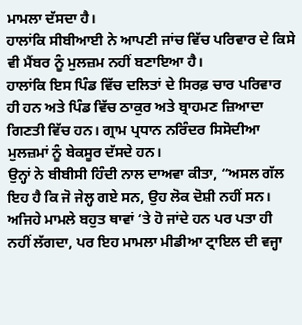ਮਾਮਲਾ ਦੱਸਦਾ ਹੈ।
ਹਾਲਾਂਕਿ ਸੀਬੀਆਈ ਨੇ ਆਪਣੀ ਜਾਂਚ ਵਿੱਚ ਪਰਿਵਾਰ ਦੇ ਕਿਸੇ ਵੀ ਮੈਂਬਰ ਨੂੰ ਮੁਲਜ਼ਮ ਨਹੀਂ ਬਣਾਇਆ ਹੈ।
ਹਾਲਾਂਕਿ ਇਸ ਪਿੰਡ ਵਿੱਚ ਦਲਿਤਾਂ ਦੇ ਸਿਰਫ਼ ਚਾਰ ਪਰਿਵਾਰ ਹੀ ਹਨ ਅਤੇ ਪਿੰਡ ਵਿੱਚ ਠਾਕੁਰ ਅਤੇ ਬ੍ਰਾਹਮਣ ਜ਼ਿਆਦਾ ਗਿਣਤੀ ਵਿੱਚ ਹਨ। ਗ੍ਰਾਮ ਪ੍ਰਧਾਨ ਨਰਿੰਦਰ ਸਿਸੋਦੀਆ ਮੁਲਜ਼ਮਾਂ ਨੂੰ ਬੇਕਸੂਰ ਦੱਸਦੇ ਹਨ।
ਉਨ੍ਹਾਂ ਨੇ ਬੀਬੀਸੀ ਹਿੰਦੀ ਨਾਲ ਦਾਅਵਾ ਕੀਤਾ, “ਅਸਲ ਗੱਲ ਇਹ ਹੈ ਕਿ ਜੋ ਜੇਲ੍ਹ ਗਏ ਸਨ, ਉਹ ਲੋਕ ਦੋਸ਼ੀ ਨਹੀਂ ਸਨ। ਅਜਿਹੇ ਮਾਮਲੇ ਬਹੁਤ ਥਾਵਾਂ ‘ਤੇ ਹੋ ਜਾਂਦੇ ਹਨ ਪਰ ਪਤਾ ਹੀ ਨਹੀਂ ਲੱਗਦਾ, ਪਰ ਇਹ ਮਾਮਲਾ ਮੀਡੀਆ ਟ੍ਰਾਇਲ ਦੀ ਵਜ੍ਹਾ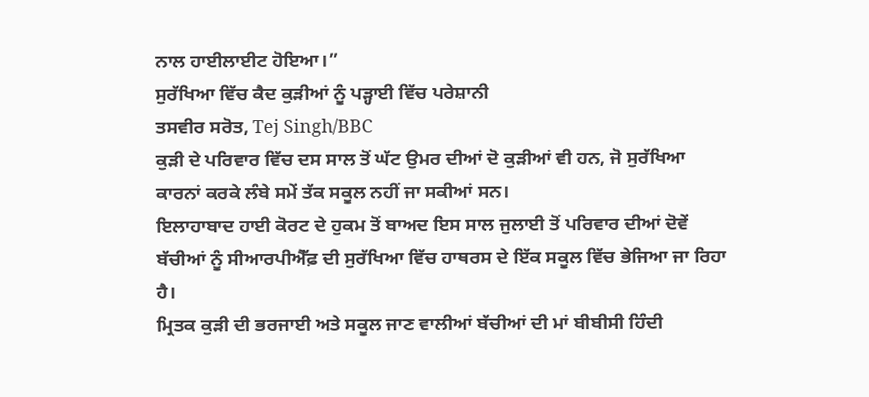ਨਾਲ ਹਾਈਲਾਈਟ ਹੋਇਆ।”
ਸੁਰੱਖਿਆ ਵਿੱਚ ਕੈਦ ਕੁੜੀਆਂ ਨੂੰ ਪੜ੍ਹਾਈ ਵਿੱਚ ਪਰੇਸ਼ਾਨੀ
ਤਸਵੀਰ ਸਰੋਤ, Tej Singh/BBC
ਕੁੜੀ ਦੇ ਪਰਿਵਾਰ ਵਿੱਚ ਦਸ ਸਾਲ ਤੋਂ ਘੱਟ ਉਮਰ ਦੀਆਂ ਦੋ ਕੁੜੀਆਂ ਵੀ ਹਨ, ਜੋ ਸੁਰੱਖਿਆ ਕਾਰਨਾਂ ਕਰਕੇ ਲੰਬੇ ਸਮੇਂ ਤੱਕ ਸਕੂਲ ਨਹੀਂ ਜਾ ਸਕੀਆਂ ਸਨ।
ਇਲਾਹਾਬਾਦ ਹਾਈ ਕੋਰਟ ਦੇ ਹੁਕਮ ਤੋਂ ਬਾਅਦ ਇਸ ਸਾਲ ਜੁਲਾਈ ਤੋਂ ਪਰਿਵਾਰ ਦੀਆਂ ਦੋਵੇਂ ਬੱਚੀਆਂ ਨੂੰ ਸੀਆਰਪੀਐੱਫ਼ ਦੀ ਸੁਰੱਖਿਆ ਵਿੱਚ ਹਾਥਰਸ ਦੇ ਇੱਕ ਸਕੂਲ ਵਿੱਚ ਭੇਜਿਆ ਜਾ ਰਿਹਾ ਹੈ।
ਮ੍ਰਿਤਕ ਕੁੜੀ ਦੀ ਭਰਜਾਈ ਅਤੇ ਸਕੂਲ ਜਾਣ ਵਾਲੀਆਂ ਬੱਚੀਆਂ ਦੀ ਮਾਂ ਬੀਬੀਸੀ ਹਿੰਦੀ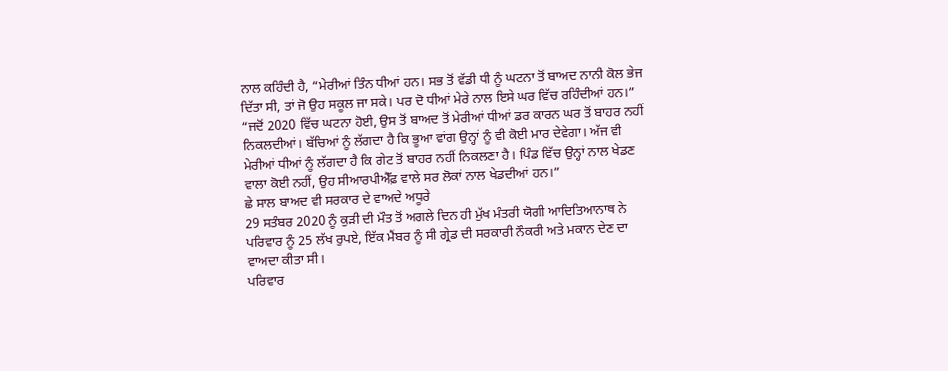ਨਾਲ ਕਹਿੰਦੀ ਹੈ, “ਮੇਰੀਆਂ ਤਿੰਨ ਧੀਆਂ ਹਨ। ਸਭ ਤੋਂ ਵੱਡੀ ਧੀ ਨੂੰ ਘਟਨਾ ਤੋਂ ਬਾਅਦ ਨਾਨੀ ਕੋਲ ਭੇਜ ਦਿੱਤਾ ਸੀ, ਤਾਂ ਜੋ ਉਹ ਸਕੂਲ ਜਾ ਸਕੇ। ਪਰ ਦੋ ਧੀਆਂ ਮੇਰੇ ਨਾਲ ਇਸੇ ਘਰ ਵਿੱਚ ਰਹਿੰਦੀਆਂ ਹਨ।”
“ਜਦੋਂ 2020 ਵਿੱਚ ਘਟਨਾ ਹੋਈ, ਉਸ ਤੋਂ ਬਾਅਦ ਤੋਂ ਮੇਰੀਆਂ ਧੀਆਂ ਡਰ ਕਾਰਨ ਘਰ ਤੋਂ ਬਾਹਰ ਨਹੀਂ ਨਿਕਲਦੀਆਂ। ਬੱਚਿਆਂ ਨੂੰ ਲੱਗਦਾ ਹੈ ਕਿ ਭੂਆ ਵਾਂਗ ਉਨ੍ਹਾਂ ਨੂੰ ਵੀ ਕੋਈ ਮਾਰ ਦੇਵੇਗਾ। ਅੱਜ ਵੀ ਮੇਰੀਆਂ ਧੀਆਂ ਨੂੰ ਲੱਗਦਾ ਹੈ ਕਿ ਗੇਟ ਤੋਂ ਬਾਹਰ ਨਹੀਂ ਨਿਕਲਣਾ ਹੈ। ਪਿੰਡ ਵਿੱਚ ਉਨ੍ਹਾਂ ਨਾਲ ਖੇਡਣ ਵਾਲਾ ਕੋਈ ਨਹੀਂ, ਉਹ ਸੀਆਰਪੀਐੱਫ਼ ਵਾਲੇ ਸਰ ਲੋਕਾਂ ਨਾਲ ਖੇਡਦੀਆਂ ਹਨ।”
ਛੇ ਸਾਲ ਬਾਅਦ ਵੀ ਸਰਕਾਰ ਦੇ ਵਾਅਦੇ ਅਧੂਰੇ
29 ਸਤੰਬਰ 2020 ਨੂੰ ਕੁੜੀ ਦੀ ਮੌਤ ਤੋਂ ਅਗਲੇ ਦਿਨ ਹੀ ਮੁੱਖ ਮੰਤਰੀ ਯੋਗੀ ਆਦਿਤਿਆਨਾਥ ਨੇ ਪਰਿਵਾਰ ਨੂੰ 25 ਲੱਖ ਰੁਪਏ, ਇੱਕ ਮੈਂਬਰ ਨੂੰ ਸੀ ਗ੍ਰੇਡ ਦੀ ਸਰਕਾਰੀ ਨੌਕਰੀ ਅਤੇ ਮਕਾਨ ਦੇਣ ਦਾ ਵਾਅਦਾ ਕੀਤਾ ਸੀ।
ਪਰਿਵਾਰ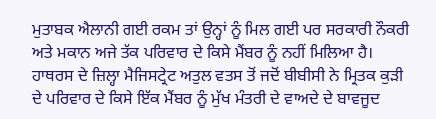ਮੁਤਾਬਕ ਐਲਾਨੀ ਗਈ ਰਕਮ ਤਾਂ ਉਨ੍ਹਾਂ ਨੂੰ ਮਿਲ ਗਈ ਪਰ ਸਰਕਾਰੀ ਨੌਕਰੀ ਅਤੇ ਮਕਾਨ ਅਜੇ ਤੱਕ ਪਰਿਵਾਰ ਦੇ ਕਿਸੇ ਮੈਂਬਰ ਨੂੰ ਨਹੀਂ ਮਿਲਿਆ ਹੈ।
ਹਾਥਰਸ ਦੇ ਜ਼ਿਲ੍ਹਾ ਮੈਜਿਸਟ੍ਰੇਟ ਅਤੁਲ ਵਤਸ ਤੋਂ ਜਦੋਂ ਬੀਬੀਸੀ ਨੇ ਮ੍ਰਿਤਕ ਕੁੜੀ ਦੇ ਪਰਿਵਾਰ ਦੇ ਕਿਸੇ ਇੱਕ ਮੈਂਬਰ ਨੂੰ ਮੁੱਖ ਮੰਤਰੀ ਦੇ ਵਾਅਦੇ ਦੇ ਬਾਵਜੂਦ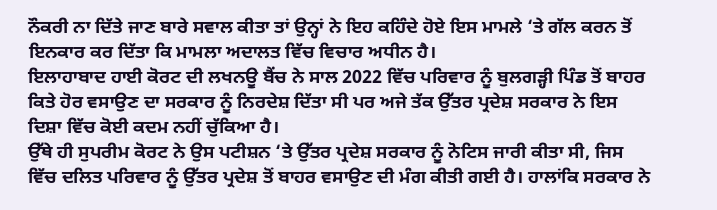ਨੌਕਰੀ ਨਾ ਦਿੱਤੇ ਜਾਣ ਬਾਰੇ ਸਵਾਲ ਕੀਤਾ ਤਾਂ ਉਨ੍ਹਾਂ ਨੇ ਇਹ ਕਹਿੰਦੇ ਹੋਏ ਇਸ ਮਾਮਲੇ ‘ਤੇ ਗੱਲ ਕਰਨ ਤੋਂ ਇਨਕਾਰ ਕਰ ਦਿੱਤਾ ਕਿ ਮਾਮਲਾ ਅਦਾਲਤ ਵਿੱਚ ਵਿਚਾਰ ਅਧੀਨ ਹੈ।
ਇਲਾਹਾਬਾਦ ਹਾਈ ਕੋਰਟ ਦੀ ਲਖਨਊ ਬੈਂਚ ਨੇ ਸਾਲ 2022 ਵਿੱਚ ਪਰਿਵਾਰ ਨੂੰ ਬੁਲਗੜ੍ਹੀ ਪਿੰਡ ਤੋਂ ਬਾਹਰ ਕਿਤੇ ਹੋਰ ਵਸਾਉਣ ਦਾ ਸਰਕਾਰ ਨੂੰ ਨਿਰਦੇਸ਼ ਦਿੱਤਾ ਸੀ ਪਰ ਅਜੇ ਤੱਕ ਉੱਤਰ ਪ੍ਰਦੇਸ਼ ਸਰਕਾਰ ਨੇ ਇਸ ਦਿਸ਼ਾ ਵਿੱਚ ਕੋਈ ਕਦਮ ਨਹੀਂ ਚੁੱਕਿਆ ਹੈ।
ਉੱਥੇ ਹੀ ਸੁਪਰੀਮ ਕੋਰਟ ਨੇ ਉਸ ਪਟੀਸ਼ਨ ‘ਤੇ ਉੱਤਰ ਪ੍ਰਦੇਸ਼ ਸਰਕਾਰ ਨੂੰ ਨੋਟਿਸ ਜਾਰੀ ਕੀਤਾ ਸੀ, ਜਿਸ ਵਿੱਚ ਦਲਿਤ ਪਰਿਵਾਰ ਨੂੰ ਉੱਤਰ ਪ੍ਰਦੇਸ਼ ਤੋਂ ਬਾਹਰ ਵਸਾਉਣ ਦੀ ਮੰਗ ਕੀਤੀ ਗਈ ਹੈ। ਹਾਲਾਂਕਿ ਸਰਕਾਰ ਨੇ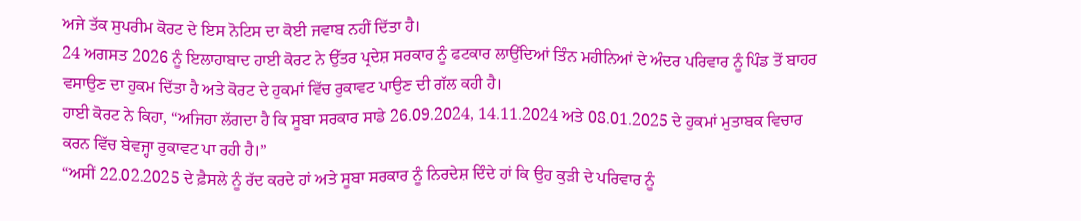ਅਜੇ ਤੱਕ ਸੁਪਰੀਮ ਕੋਰਟ ਦੇ ਇਸ ਨੋਟਿਸ ਦਾ ਕੋਈ ਜਵਾਬ ਨਹੀਂ ਦਿੱਤਾ ਹੈ।
24 ਅਗਸਤ 2026 ਨੂੰ ਇਲਾਹਾਬਾਦ ਹਾਈ ਕੋਰਟ ਨੇ ਉੱਤਰ ਪ੍ਰਦੇਸ਼ ਸਰਕਾਰ ਨੂੰ ਫਟਕਾਰ ਲਾਉਂਦਿਆਂ ਤਿੰਨ ਮਹੀਨਿਆਂ ਦੇ ਅੰਦਰ ਪਰਿਵਾਰ ਨੂੰ ਪਿੰਡ ਤੋਂ ਬਾਹਰ ਵਸਾਉਣ ਦਾ ਹੁਕਮ ਦਿੱਤਾ ਹੈ ਅਤੇ ਕੋਰਟ ਦੇ ਹੁਕਮਾਂ ਵਿੱਚ ਰੁਕਾਵਟ ਪਾਉਣ ਦੀ ਗੱਲ ਕਹੀ ਹੈ।
ਹਾਈ ਕੋਰਟ ਨੇ ਕਿਹਾ, “ਅਜਿਹਾ ਲੱਗਦਾ ਹੈ ਕਿ ਸੂਬਾ ਸਰਕਾਰ ਸਾਡੇ 26.09.2024, 14.11.2024 ਅਤੇ 08.01.2025 ਦੇ ਹੁਕਮਾਂ ਮੁਤਾਬਕ ਵਿਚਾਰ ਕਰਨ ਵਿੱਚ ਬੇਵਜ੍ਹਾ ਰੁਕਾਵਟ ਪਾ ਰਹੀ ਹੈ।”
“ਅਸੀਂ 22.02.2025 ਦੇ ਫ਼ੈਸਲੇ ਨੂੰ ਰੱਦ ਕਰਦੇ ਹਾਂ ਅਤੇ ਸੂਬਾ ਸਰਕਾਰ ਨੂੰ ਨਿਰਦੇਸ਼ ਦਿੰਦੇ ਹਾਂ ਕਿ ਉਹ ਕੁੜੀ ਦੇ ਪਰਿਵਾਰ ਨੂੰ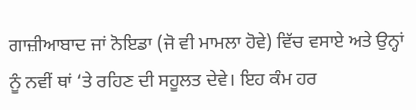ਗਾਜ਼ੀਆਬਾਦ ਜਾਂ ਨੋਇਡਾ (ਜੋ ਵੀ ਮਾਮਲਾ ਹੋਵੇ) ਵਿੱਚ ਵਸਾਏ ਅਤੇ ਉਨ੍ਹਾਂ ਨੂੰ ਨਵੀਂ ਥਾਂ ‘ਤੇ ਰਹਿਣ ਦੀ ਸਹੂਲਤ ਦੇਵੇ। ਇਹ ਕੰਮ ਹਰ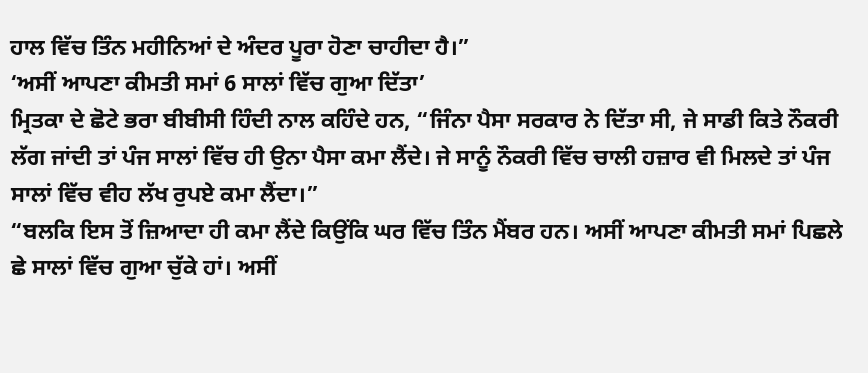ਹਾਲ ਵਿੱਚ ਤਿੰਨ ਮਹੀਨਿਆਂ ਦੇ ਅੰਦਰ ਪੂਰਾ ਹੋਣਾ ਚਾਹੀਦਾ ਹੈ।”
‘ਅਸੀਂ ਆਪਣਾ ਕੀਮਤੀ ਸਮਾਂ 6 ਸਾਲਾਂ ਵਿੱਚ ਗੁਆ ਦਿੱਤਾ’
ਮ੍ਰਿਤਕਾ ਦੇ ਛੋਟੇ ਭਰਾ ਬੀਬੀਸੀ ਹਿੰਦੀ ਨਾਲ ਕਹਿੰਦੇ ਹਨ, “ਜਿੰਨਾ ਪੈਸਾ ਸਰਕਾਰ ਨੇ ਦਿੱਤਾ ਸੀ, ਜੇ ਸਾਡੀ ਕਿਤੇ ਨੌਕਰੀ ਲੱਗ ਜਾਂਦੀ ਤਾਂ ਪੰਜ ਸਾਲਾਂ ਵਿੱਚ ਹੀ ਉਨਾ ਪੈਸਾ ਕਮਾ ਲੈਂਦੇ। ਜੇ ਸਾਨੂੰ ਨੌਕਰੀ ਵਿੱਚ ਚਾਲੀ ਹਜ਼ਾਰ ਵੀ ਮਿਲਦੇ ਤਾਂ ਪੰਜ ਸਾਲਾਂ ਵਿੱਚ ਵੀਹ ਲੱਖ ਰੁਪਏ ਕਮਾ ਲੈਂਦਾ।”
“ਬਲਕਿ ਇਸ ਤੋਂ ਜ਼ਿਆਦਾ ਹੀ ਕਮਾ ਲੈਂਦੇ ਕਿਉਂਕਿ ਘਰ ਵਿੱਚ ਤਿੰਨ ਮੈਂਬਰ ਹਨ। ਅਸੀਂ ਆਪਣਾ ਕੀਮਤੀ ਸਮਾਂ ਪਿਛਲੇ ਛੇ ਸਾਲਾਂ ਵਿੱਚ ਗੁਆ ਚੁੱਕੇ ਹਾਂ। ਅਸੀਂ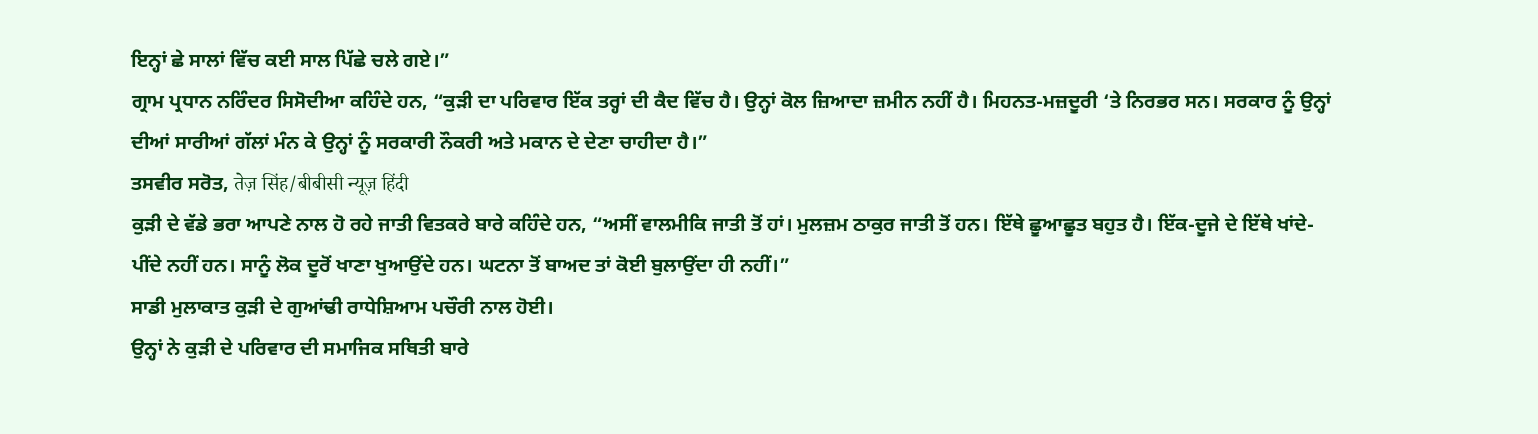ਇਨ੍ਹਾਂ ਛੇ ਸਾਲਾਂ ਵਿੱਚ ਕਈ ਸਾਲ ਪਿੱਛੇ ਚਲੇ ਗਏ।”
ਗ੍ਰਾਮ ਪ੍ਰਧਾਨ ਨਰਿੰਦਰ ਸਿਸੋਦੀਆ ਕਹਿੰਦੇ ਹਨ, “ਕੁੜੀ ਦਾ ਪਰਿਵਾਰ ਇੱਕ ਤਰ੍ਹਾਂ ਦੀ ਕੈਦ ਵਿੱਚ ਹੈ। ਉਨ੍ਹਾਂ ਕੋਲ ਜ਼ਿਆਦਾ ਜ਼ਮੀਨ ਨਹੀਂ ਹੈ। ਮਿਹਨਤ-ਮਜ਼ਦੂਰੀ ‘ਤੇ ਨਿਰਭਰ ਸਨ। ਸਰਕਾਰ ਨੂੰ ਉਨ੍ਹਾਂ ਦੀਆਂ ਸਾਰੀਆਂ ਗੱਲਾਂ ਮੰਨ ਕੇ ਉਨ੍ਹਾਂ ਨੂੰ ਸਰਕਾਰੀ ਨੌਕਰੀ ਅਤੇ ਮਕਾਨ ਦੇ ਦੇਣਾ ਚਾਹੀਦਾ ਹੈ।”
ਤਸਵੀਰ ਸਰੋਤ, तेज़ सिंह/बीबीसी न्यूज़ हिंदी
ਕੁੜੀ ਦੇ ਵੱਡੇ ਭਰਾ ਆਪਣੇ ਨਾਲ ਹੋ ਰਹੇ ਜਾਤੀ ਵਿਤਕਰੇ ਬਾਰੇ ਕਹਿੰਦੇ ਹਨ, “ਅਸੀਂ ਵਾਲਮੀਕਿ ਜਾਤੀ ਤੋਂ ਹਾਂ। ਮੁਲਜ਼ਮ ਠਾਕੁਰ ਜਾਤੀ ਤੋਂ ਹਨ। ਇੱਥੇ ਛੂਆਛੂਤ ਬਹੁਤ ਹੈ। ਇੱਕ-ਦੂਜੇ ਦੇ ਇੱਥੇ ਖਾਂਦੇ-ਪੀਂਦੇ ਨਹੀਂ ਹਨ। ਸਾਨੂੰ ਲੋਕ ਦੂਰੋਂ ਖਾਣਾ ਖੁਆਉਂਦੇ ਹਨ। ਘਟਨਾ ਤੋਂ ਬਾਅਦ ਤਾਂ ਕੋਈ ਬੁਲਾਉਂਦਾ ਹੀ ਨਹੀਂ।”
ਸਾਡੀ ਮੁਲਾਕਾਤ ਕੁੜੀ ਦੇ ਗੁਆਂਢੀ ਰਾਧੇਸ਼ਿਆਮ ਪਚੌਰੀ ਨਾਲ ਹੋਈ।
ਉਨ੍ਹਾਂ ਨੇ ਕੁੜੀ ਦੇ ਪਰਿਵਾਰ ਦੀ ਸਮਾਜਿਕ ਸਥਿਤੀ ਬਾਰੇ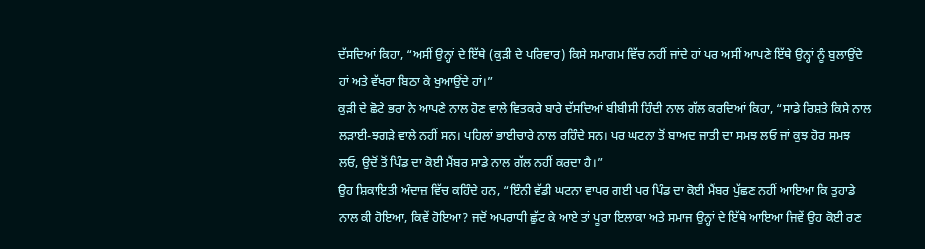ਦੱਸਦਿਆਂ ਕਿਹਾ, “ਅਸੀਂ ਉਨ੍ਹਾਂ ਦੇ ਇੱਥੇ (ਕੁੜੀ ਦੇ ਪਰਿਵਾਰ) ਕਿਸੇ ਸਮਾਗਮ ਵਿੱਚ ਨਹੀਂ ਜਾਂਦੇ ਹਾਂ ਪਰ ਅਸੀਂ ਆਪਣੇ ਇੱਥੇ ਉਨ੍ਹਾਂ ਨੂੰ ਬੁਲਾਉਂਦੇ ਹਾਂ ਅਤੇ ਵੱਖਰਾ ਬਿਠਾ ਕੇ ਖੁਆਉਂਦੇ ਹਾਂ।”
ਕੁੜੀ ਦੇ ਛੋਟੇ ਭਰਾ ਨੇ ਆਪਣੇ ਨਾਲ ਹੋਣ ਵਾਲੇ ਵਿਤਕਰੇ ਬਾਰੇ ਦੱਸਦਿਆਂ ਬੀਬੀਸੀ ਹਿੰਦੀ ਨਾਲ ਗੱਲ ਕਰਦਿਆਂ ਕਿਹਾ, “ਸਾਡੇ ਰਿਸ਼ਤੇ ਕਿਸੇ ਨਾਲ ਲੜਾਈ-ਝਗੜੇ ਵਾਲੇ ਨਹੀਂ ਸਨ। ਪਹਿਲਾਂ ਭਾਈਚਾਰੇ ਨਾਲ ਰਹਿੰਦੇ ਸਨ। ਪਰ ਘਟਨਾ ਤੋਂ ਬਾਅਦ ਜਾਤੀ ਦਾ ਸਮਝ ਲਓ ਜਾਂ ਕੁਝ ਹੋਰ ਸਮਝ ਲਓ, ਉਦੋਂ ਤੋਂ ਪਿੰਡ ਦਾ ਕੋਈ ਮੈਂਬਰ ਸਾਡੇ ਨਾਲ ਗੱਲ ਨਹੀਂ ਕਰਦਾ ਹੈ।”
ਉਹ ਸ਼ਿਕਾਇਤੀ ਅੰਦਾਜ਼ ਵਿੱਚ ਕਹਿੰਦੇ ਹਨ, “ਇੰਨੀ ਵੱਡੀ ਘਟਨਾ ਵਾਪਰ ਗਈ ਪਰ ਪਿੰਡ ਦਾ ਕੋਈ ਮੈਂਬਰ ਪੁੱਛਣ ਨਹੀਂ ਆਇਆ ਕਿ ਤੁਹਾਡੇ ਨਾਲ ਕੀ ਹੋਇਆ, ਕਿਵੇਂ ਹੋਇਆ? ਜਦੋਂ ਅਪਰਾਧੀ ਛੁੱਟ ਕੇ ਆਏ ਤਾਂ ਪੂਰਾ ਇਲਾਕਾ ਅਤੇ ਸਮਾਜ ਉਨ੍ਹਾਂ ਦੇ ਇੱਥੇ ਆਇਆ ਜਿਵੇਂ ਉਹ ਕੋਈ ਰਣ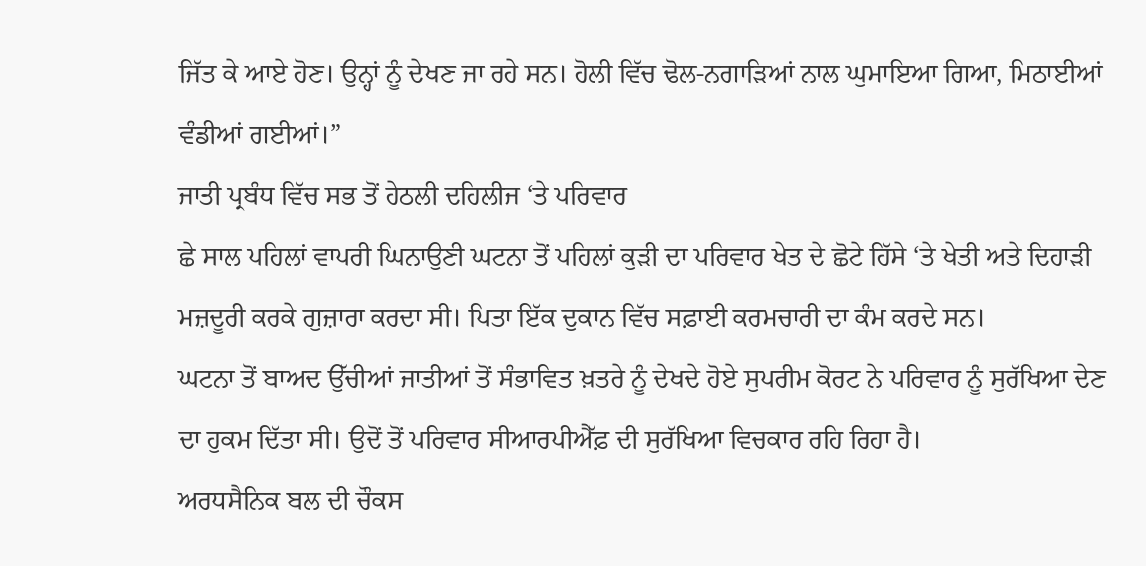ਜਿੱਤ ਕੇ ਆਏ ਹੋਣ। ਉਨ੍ਹਾਂ ਨੂੰ ਦੇਖਣ ਜਾ ਰਹੇ ਸਨ। ਹੋਲੀ ਵਿੱਚ ਢੋਲ-ਨਗਾੜਿਆਂ ਨਾਲ ਘੁਮਾਇਆ ਗਿਆ, ਮਿਠਾਈਆਂ ਵੰਡੀਆਂ ਗਈਆਂ।”
ਜਾਤੀ ਪ੍ਰਬੰਧ ਵਿੱਚ ਸਭ ਤੋਂ ਹੇਠਲੀ ਦਹਿਲੀਜ ‘ਤੇ ਪਰਿਵਾਰ
ਛੇ ਸਾਲ ਪਹਿਲਾਂ ਵਾਪਰੀ ਘਿਨਾਉਣੀ ਘਟਨਾ ਤੋਂ ਪਹਿਲਾਂ ਕੁੜੀ ਦਾ ਪਰਿਵਾਰ ਖੇਤ ਦੇ ਛੋਟੇ ਹਿੱਸੇ ‘ਤੇ ਖੇਤੀ ਅਤੇ ਦਿਹਾੜੀ ਮਜ਼ਦੂਰੀ ਕਰਕੇ ਗੁਜ਼ਾਰਾ ਕਰਦਾ ਸੀ। ਪਿਤਾ ਇੱਕ ਦੁਕਾਨ ਵਿੱਚ ਸਫ਼ਾਈ ਕਰਮਚਾਰੀ ਦਾ ਕੰਮ ਕਰਦੇ ਸਨ।
ਘਟਨਾ ਤੋਂ ਬਾਅਦ ਉੱਚੀਆਂ ਜਾਤੀਆਂ ਤੋਂ ਸੰਭਾਵਿਤ ਖ਼ਤਰੇ ਨੂੰ ਦੇਖਦੇ ਹੋਏ ਸੁਪਰੀਮ ਕੋਰਟ ਨੇ ਪਰਿਵਾਰ ਨੂੰ ਸੁਰੱਖਿਆ ਦੇਣ ਦਾ ਹੁਕਮ ਦਿੱਤਾ ਸੀ। ਉਦੋਂ ਤੋਂ ਪਰਿਵਾਰ ਸੀਆਰਪੀਐੱਫ਼ ਦੀ ਸੁਰੱਖਿਆ ਵਿਚਕਾਰ ਰਹਿ ਰਿਹਾ ਹੈ।
ਅਰਧਸੈਨਿਕ ਬਲ ਦੀ ਚੌਕਸ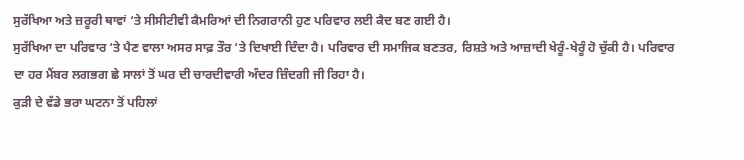ਸੁਰੱਖਿਆ ਅਤੇ ਜ਼ਰੂਰੀ ਥਾਵਾਂ ‘ਤੇ ਸੀਸੀਟੀਵੀ ਕੈਮਰਿਆਂ ਦੀ ਨਿਗਰਾਨੀ ਹੁਣ ਪਰਿਵਾਰ ਲਈ ਕੈਦ ਬਣ ਗਈ ਹੈ।
ਸੁਰੱਖਿਆ ਦਾ ਪਰਿਵਾਰ ‘ਤੇ ਪੈਣ ਵਾਲਾ ਅਸਰ ਸਾਫ਼ ਤੌਰ ‘ਤੇ ਦਿਖਾਈ ਦਿੰਦਾ ਹੈ। ਪਰਿਵਾਰ ਦੀ ਸਮਾਜਿਕ ਬਣਤਰ, ਰਿਸ਼ਤੇ ਅਤੇ ਆਜ਼ਾਦੀ ਖੇਰੂੰ-ਖੇਰੂੰ ਹੋ ਚੁੱਕੀ ਹੈ। ਪਰਿਵਾਰ ਦਾ ਹਰ ਮੈਂਬਰ ਲਗਭਗ ਛੇ ਸਾਲਾਂ ਤੋਂ ਘਰ ਦੀ ਚਾਰਦੀਵਾਰੀ ਅੰਦਰ ਜ਼ਿੰਦਗੀ ਜੀ ਰਿਹਾ ਹੈ।
ਕੁੜੀ ਦੇ ਵੱਡੇ ਭਰਾ ਘਟਨਾ ਤੋਂ ਪਹਿਲਾਂ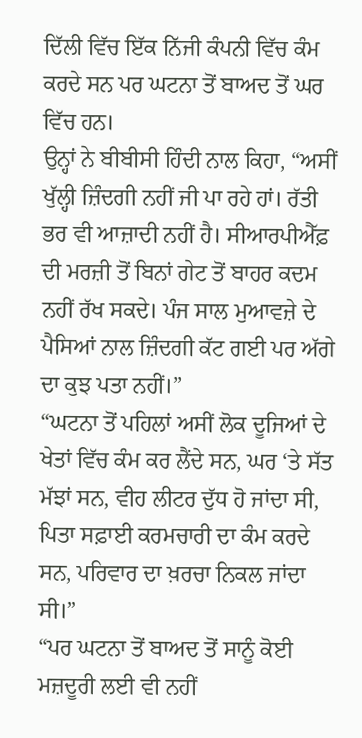ਦਿੱਲੀ ਵਿੱਚ ਇੱਕ ਨਿੱਜੀ ਕੰਪਨੀ ਵਿੱਚ ਕੰਮ ਕਰਦੇ ਸਨ ਪਰ ਘਟਨਾ ਤੋਂ ਬਾਅਦ ਤੋਂ ਘਰ ਵਿੱਚ ਹਨ।
ਉਨ੍ਹਾਂ ਨੇ ਬੀਬੀਸੀ ਹਿੰਦੀ ਨਾਲ ਕਿਹਾ, “ਅਸੀਂ ਖੁੱਲ੍ਹੀ ਜ਼ਿੰਦਗੀ ਨਹੀਂ ਜੀ ਪਾ ਰਹੇ ਹਾਂ। ਰੱਤੀ ਭਰ ਵੀ ਆਜ਼ਾਦੀ ਨਹੀਂ ਹੈ। ਸੀਆਰਪੀਐੱਫ਼ ਦੀ ਮਰਜ਼ੀ ਤੋਂ ਬਿਨਾਂ ਗੇਟ ਤੋਂ ਬਾਹਰ ਕਦਮ ਨਹੀਂ ਰੱਖ ਸਕਦੇ। ਪੰਜ ਸਾਲ ਮੁਆਵਜ਼ੇ ਦੇ ਪੈਸਿਆਂ ਨਾਲ ਜ਼ਿੰਦਗੀ ਕੱਟ ਗਈ ਪਰ ਅੱਗੇ ਦਾ ਕੁਝ ਪਤਾ ਨਹੀਂ।”
“ਘਟਨਾ ਤੋਂ ਪਹਿਲਾਂ ਅਸੀਂ ਲੋਕ ਦੂਜਿਆਂ ਦੇ ਖੇਤਾਂ ਵਿੱਚ ਕੰਮ ਕਰ ਲੈਂਦੇ ਸਨ, ਘਰ ‘ਤੇ ਸੱਤ ਮੱਝਾਂ ਸਨ, ਵੀਹ ਲੀਟਰ ਦੁੱਧ ਹੋ ਜਾਂਦਾ ਸੀ, ਪਿਤਾ ਸਫ਼ਾਈ ਕਰਮਚਾਰੀ ਦਾ ਕੰਮ ਕਰਦੇ ਸਨ, ਪਰਿਵਾਰ ਦਾ ਖ਼ਰਚਾ ਨਿਕਲ ਜਾਂਦਾ ਸੀ।”
“ਪਰ ਘਟਨਾ ਤੋਂ ਬਾਅਦ ਤੋਂ ਸਾਨੂੰ ਕੋਈ ਮਜ਼ਦੂਰੀ ਲਈ ਵੀ ਨਹੀਂ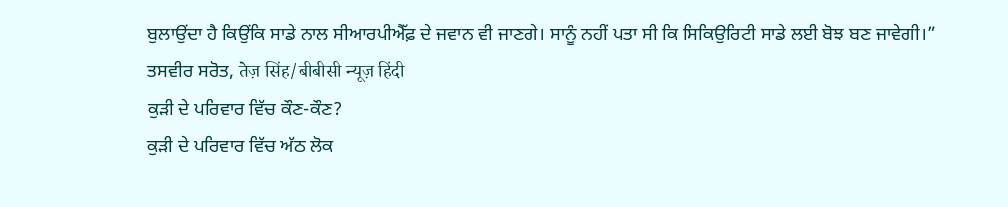ਬੁਲਾਉਂਦਾ ਹੈ ਕਿਉਂਕਿ ਸਾਡੇ ਨਾਲ ਸੀਆਰਪੀਐੱਫ਼ ਦੇ ਜਵਾਨ ਵੀ ਜਾਣਗੇ। ਸਾਨੂੰ ਨਹੀਂ ਪਤਾ ਸੀ ਕਿ ਸਿਕਿਉਰਿਟੀ ਸਾਡੇ ਲਈ ਬੋਝ ਬਣ ਜਾਵੇਗੀ।”
ਤਸਵੀਰ ਸਰੋਤ, तेज़ सिंह/बीबीसी न्यूज़ हिंदी
ਕੁੜੀ ਦੇ ਪਰਿਵਾਰ ਵਿੱਚ ਕੌਣ-ਕੌਣ?
ਕੁੜੀ ਦੇ ਪਰਿਵਾਰ ਵਿੱਚ ਅੱਠ ਲੋਕ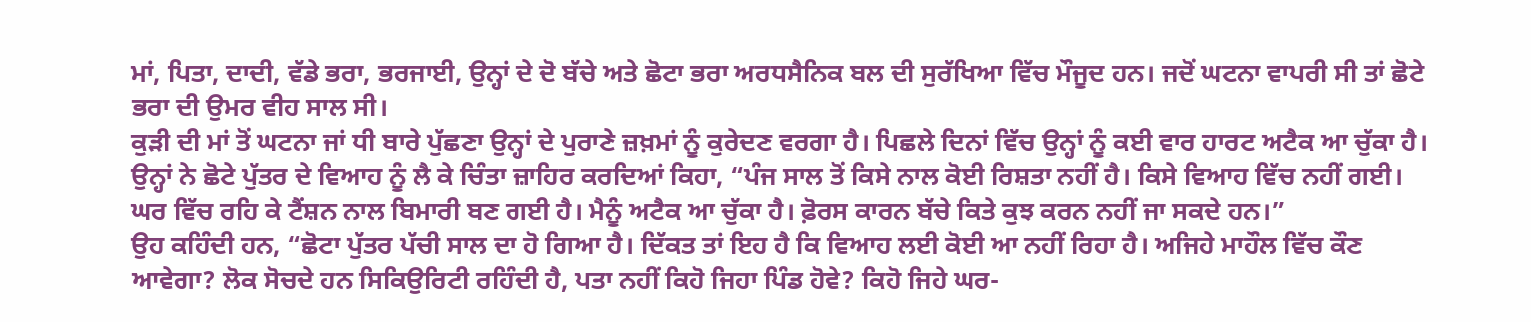ਮਾਂ, ਪਿਤਾ, ਦਾਦੀ, ਵੱਡੇ ਭਰਾ, ਭਰਜਾਈ, ਉਨ੍ਹਾਂ ਦੇ ਦੋ ਬੱਚੇ ਅਤੇ ਛੋਟਾ ਭਰਾ ਅਰਧਸੈਨਿਕ ਬਲ ਦੀ ਸੁਰੱਖਿਆ ਵਿੱਚ ਮੌਜੂਦ ਹਨ। ਜਦੋਂ ਘਟਨਾ ਵਾਪਰੀ ਸੀ ਤਾਂ ਛੋਟੇ ਭਰਾ ਦੀ ਉਮਰ ਵੀਹ ਸਾਲ ਸੀ।
ਕੁੜੀ ਦੀ ਮਾਂ ਤੋਂ ਘਟਨਾ ਜਾਂ ਧੀ ਬਾਰੇ ਪੁੱਛਣਾ ਉਨ੍ਹਾਂ ਦੇ ਪੁਰਾਣੇ ਜ਼ਖ਼ਮਾਂ ਨੂੰ ਕੁਰੇਦਣ ਵਰਗਾ ਹੈ। ਪਿਛਲੇ ਦਿਨਾਂ ਵਿੱਚ ਉਨ੍ਹਾਂ ਨੂੰ ਕਈ ਵਾਰ ਹਾਰਟ ਅਟੈਕ ਆ ਚੁੱਕਾ ਹੈ।
ਉਨ੍ਹਾਂ ਨੇ ਛੋਟੇ ਪੁੱਤਰ ਦੇ ਵਿਆਹ ਨੂੰ ਲੈ ਕੇ ਚਿੰਤਾ ਜ਼ਾਹਿਰ ਕਰਦਿਆਂ ਕਿਹਾ, “ਪੰਜ ਸਾਲ ਤੋਂ ਕਿਸੇ ਨਾਲ ਕੋਈ ਰਿਸ਼ਤਾ ਨਹੀਂ ਹੈ। ਕਿਸੇ ਵਿਆਹ ਵਿੱਚ ਨਹੀਂ ਗਈ। ਘਰ ਵਿੱਚ ਰਹਿ ਕੇ ਟੈਂਸ਼ਨ ਨਾਲ ਬਿਮਾਰੀ ਬਣ ਗਈ ਹੈ। ਮੈਨੂੰ ਅਟੈਕ ਆ ਚੁੱਕਾ ਹੈ। ਫ਼ੋਰਸ ਕਾਰਨ ਬੱਚੇ ਕਿਤੇ ਕੁਝ ਕਰਨ ਨਹੀਂ ਜਾ ਸਕਦੇ ਹਨ।”
ਉਹ ਕਹਿੰਦੀ ਹਨ, “ਛੋਟਾ ਪੁੱਤਰ ਪੱਚੀ ਸਾਲ ਦਾ ਹੋ ਗਿਆ ਹੈ। ਦਿੱਕਤ ਤਾਂ ਇਹ ਹੈ ਕਿ ਵਿਆਹ ਲਈ ਕੋਈ ਆ ਨਹੀਂ ਰਿਹਾ ਹੈ। ਅਜਿਹੇ ਮਾਹੌਲ ਵਿੱਚ ਕੌਣ ਆਵੇਗਾ? ਲੋਕ ਸੋਚਦੇ ਹਨ ਸਿਕਿਉਰਿਟੀ ਰਹਿੰਦੀ ਹੈ, ਪਤਾ ਨਹੀਂ ਕਿਹੋ ਜਿਹਾ ਪਿੰਡ ਹੋਵੇ? ਕਿਹੋ ਜਿਹੇ ਘਰ-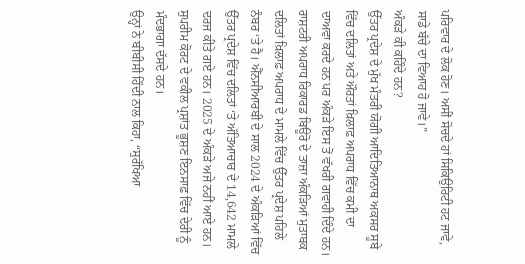ਪਰਿਵਾਰ ਦੇ ਲੋਕ ਹੋਣ। ਅਸੀਂ ਸੋਚਦੇ ਹਾਂ ਸਿਕਿਉਰਿਟੀ ਹਟ ਜਾਵੇ, ਸਾਡੇ ਬੱਚੇ ਦਾ ਵਿਆਹ ਹੋ ਜਾਵੇ।”
ਅੰਕੜੇ ਕੀ ਕਹਿੰਦੇ ਹਨ?
ਉੱਤਰ ਪ੍ਰਦੇਸ਼ ਦੇ ਮੁੱਖ ਮੰਤਰੀ ਯੋਗੀ ਆਦਿਤਿਆਨਾਥ ਅਕਸਰ ਸੂਬੇ ਵਿੱਚ ਦਲਿਤਾਂ ਅਤੇ ਔਰਤਾਂ ਖ਼ਿਲਾਫ਼ ਅਪਰਾਧ ਵਿੱਚ ਕਮੀ ਦਾ ਦਾਅਵਾ ਕਰਦੇ ਹਨ ਪਰ ਅੰਕੜੇ ਇਸ ਤੋਂ ਵੱਖਰੀ ਗਵਾਹੀ ਦਿੰਦੇ ਹਨ।
ਰਾਸ਼ਟਰੀ ਅਪਰਾਧ ਰਿਕਾਰਡ ਬਿਊਰੋ ਦੇ ਤਾਜ਼ਾ ਅੰਕੜਿਆਂ ਮੁਤਾਬਕ ਦਲਿਤਾਂ ਖ਼ਿਲਾਫ਼ ਅਪਰਾਧ ਦੇ ਮਾਮਲੇ ਵਿੱਚ ਉੱਤਰ ਪ੍ਰਦੇਸ਼ ਪਹਿਲੇ ਨੰਬਰ ‘ਤੇ ਹੈ। ਐੱਨਸੀਆਰਬੀ ਦੇ ਸਾਲ 2024 ਦੇ ਅੰਕੜਿਆਂ ਵਿੱਚ ਉੱਤਰ ਪ੍ਰਦੇਸ਼ ਵਿੱਚ ਦਲਿਤਾਂ ‘ਤੇ ਅੱਤਿਆਚਾਰ ਦੇ 14,642 ਮਾਮਲੇ ਦਰਜ ਕੀਤੇ ਗਏ ਹਨ। 2025 ਦੇ ਅੰਕੜੇ ਅਜੇ ਨਹੀਂ ਆਏ ਹਨ।
ਸੁਪਰੀਮ ਕੋਰਟ ਦੇ ਵਕੀਲ ਪ੍ਰਸ਼ਾਂਤ ਭੂਸ਼ਣ ਇਨਸਾਫ਼ ਵਿੱਚ ਦੇਰੀ ਨੂੰ ਮੰਦਭਾਗਾ ਦੱਸਦੇ ਹਨ।
ਉਨ੍ਹਾਂ ਨੇ ਬੀਬੀਸੀ ਹਿੰਦੀ ਨਾਲ ਕਿਹਾ, “ਸੁਰੱਖਿਆ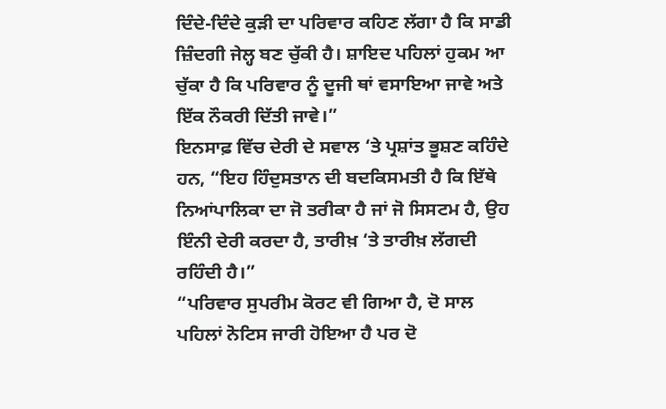ਦਿੰਦੇ-ਦਿੰਦੇ ਕੁੜੀ ਦਾ ਪਰਿਵਾਰ ਕਹਿਣ ਲੱਗਾ ਹੈ ਕਿ ਸਾਡੀ ਜ਼ਿੰਦਗੀ ਜੇਲ੍ਹ ਬਣ ਚੁੱਕੀ ਹੈ। ਸ਼ਾਇਦ ਪਹਿਲਾਂ ਹੁਕਮ ਆ ਚੁੱਕਾ ਹੈ ਕਿ ਪਰਿਵਾਰ ਨੂੰ ਦੂਜੀ ਥਾਂ ਵਸਾਇਆ ਜਾਵੇ ਅਤੇ ਇੱਕ ਨੌਕਰੀ ਦਿੱਤੀ ਜਾਵੇ।”
ਇਨਸਾਫ਼ ਵਿੱਚ ਦੇਰੀ ਦੇ ਸਵਾਲ ‘ਤੇ ਪ੍ਰਸ਼ਾਂਤ ਭੂਸ਼ਣ ਕਹਿੰਦੇ ਹਨ, “ਇਹ ਹਿੰਦੁਸਤਾਨ ਦੀ ਬਦਕਿਸਮਤੀ ਹੈ ਕਿ ਇੱਥੇ ਨਿਆਂਪਾਲਿਕਾ ਦਾ ਜੋ ਤਰੀਕਾ ਹੈ ਜਾਂ ਜੋ ਸਿਸਟਮ ਹੈ, ਉਹ ਇੰਨੀ ਦੇਰੀ ਕਰਦਾ ਹੈ, ਤਾਰੀਖ਼ ‘ਤੇ ਤਾਰੀਖ਼ ਲੱਗਦੀ ਰਹਿੰਦੀ ਹੈ।”
“ਪਰਿਵਾਰ ਸੁਪਰੀਮ ਕੋਰਟ ਵੀ ਗਿਆ ਹੈ, ਦੋ ਸਾਲ ਪਹਿਲਾਂ ਨੋਟਿਸ ਜਾਰੀ ਹੋਇਆ ਹੈ ਪਰ ਦੋ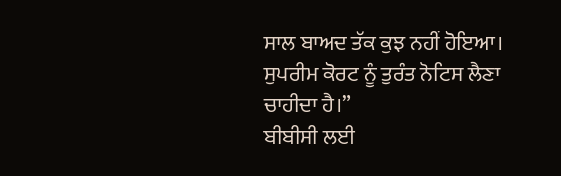ਸਾਲ ਬਾਅਦ ਤੱਕ ਕੁਝ ਨਹੀਂ ਹੋਇਆ। ਸੁਪਰੀਮ ਕੋਰਟ ਨੂੰ ਤੁਰੰਤ ਨੋਟਿਸ ਲੈਣਾ ਚਾਹੀਦਾ ਹੈ।”
ਬੀਬੀਸੀ ਲਈ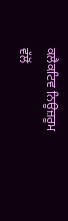ਕਲੈਕਟਿਵ ਨਿਊਜ਼ਰੂਮ ਵੱਲੋਂ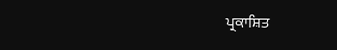ਪ੍ਰਕਾਸ਼ਿਤ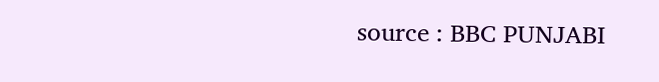source : BBC PUNJABI